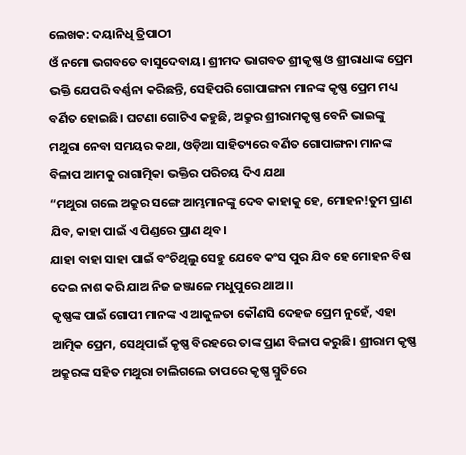ଲେଖକ: ଦୟାନିଧି ତ୍ରିପାଠୀ
ଓଁ ନମୋ ଭଗବତେ ବାସୁଦେବାୟ। ଶ୍ରୀମଦ ଭାଗବତ ଶ୍ରୀକୃଷ୍ଣ ଓ ଶ୍ରୀରାଧାଙ୍କ ପ୍ରେମ ଭକ୍ତି ଯେପରି ବର୍ଣ୍ଣନା କରିଛନ୍ତି, ସେହିପରି ଗୋପାଙ୍ଗନା ମାନଙ୍କ କୃଷ୍ଣ ପ୍ରେମ ମଧ୍ୟ ବର୍ଣିତ ହୋଇଛି। ଘଟଣା ଗୋଟିଏ କହୁଛି, ଅକ୍ରୁର ଶ୍ରୀରାମକୃଷ୍ଣ ବେନି ଭାଇଙ୍କୁ ମଥୁରା ନେବା ସମୟର କଥା, ଓଡ଼ିଆ ସାହିତ୍ୟରେ ବର୍ଣିତ ଗୋପାଙ୍ଗନା ମାନଙ୍କ ବିଳାପ ଆମକୁ ରାଗାତ୍ମିକା ଭକ୍ତିର ପରିଚୟ ଦିଏ ଯଥା
“ମଥୁରା ଗଲେ ଅକ୍ରୁର ସଙ୍ଗେ ଆମ୍ଭମାନଙ୍କୁ ଦେବ କାହାକୁ ହେ, ମୋହନ!ତୁମ ପ୍ରାଣ ଯିବ, କାହା ପାଇଁ ଏ ପିଣ୍ଡରେ ପ୍ରାଣ ଥିବ।
ଯାହା ବାହା ସାହା ପାଇଁ ବଂଚିଥିଲୁ ସେହୁ ଯେବେ କଂସ ପୁର ଯିବ ହେ ମୋହନ ବିଷ ଦେଇ ନାଶ କରି ଯାଅ ନିଜ ଜଞ୍ଜାଳେ ମଧୁପୁରେ ଥାଅ।।
କୃଷ୍ଣଙ୍କ ପାଇଁ ଗୋପୀ ମାନଙ୍କ ଏ ଆକୁଳତା କୌଣସି ଦେହଜ ପ୍ରେମ ନୁହେଁ, ଏହା ଆତ୍ମିକ ପ୍ରେମ, ସେଥିପାଇଁ କୃଷ୍ଣ ବିରହରେ ତାଙ୍କ ପ୍ରାଣ ବିଳାପ କରୁଛି। ଶ୍ରୀରାମ କୃଷ୍ଣ ଅକ୍ରୁରଙ୍କ ସହିତ ମଥୁରା ଚାଲିଗଲେ ତାପରେ କୃଷ୍ଣ ସ୍ମୁତିରେ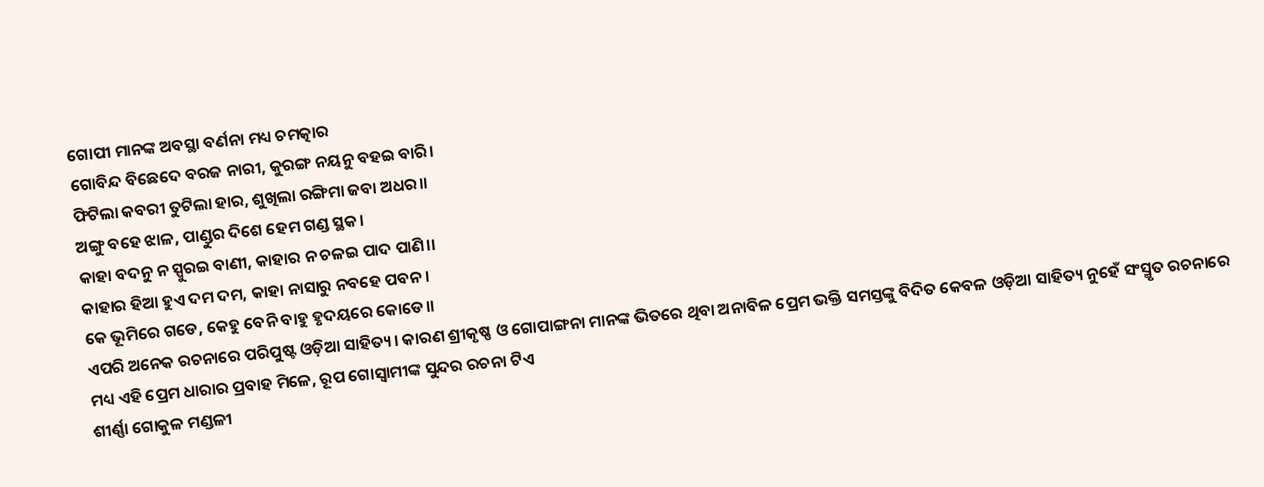ଗୋପୀ ମାନଙ୍କ ଅବସ୍ଥା ବର୍ଣନା ମଧ୍ୟ ଚମତ୍କାର
ଗୋବିନ୍ଦ ବିଛେଦେ ବରଜ ନାରୀ, କୁରଙ୍ଗ ନୟନୁ ବହଇ ବାରି।
ଫିଟିଲା କବରୀ ତୁଟିଲା ହାର, ଶୁଖିଲା ରଙ୍ଗିମା ଜବା ଅଧର।।
ଅଙ୍ଗୁ ବହେ ଝାଳ, ପାଣ୍ଡୁର ଦିଶେ ହେମ ଗଣ୍ଡ ସ୍ଥକ।
କାହା ବଦନୁ ନ ସ୍ପୁରଇ ବାଣୀ, କାହାର ନ ଚଳଇ ପାଦ ପାଣି।।
କାହାର ହିଆ ହୁଏ ଦମ ଦମ, କାହା ନାସାରୁ ନବହେ ପବନ।
କେ ଭୂମିରେ ଗଡେ, କେହୁ ବେନି ବାହୁ ହୃଦୟରେ କୋଡେ।।
ଏପରି ଅନେକ ରଚନାରେ ପରିପୁଷ୍ଟ ଓଡ଼ିଆ ସାହିତ୍ୟ। କାରଣ ଶ୍ରୀକୃଷ୍ଣ ଓ ଗୋପାଙ୍ଗନା ମାନଙ୍କ ଭିତରେ ଥିବା ଅନାବିଳ ପ୍ରେମ ଭକ୍ତି ସମସ୍ତଙ୍କୁ ବିଦିତ କେବଳ ଓଡ଼ିଆ ସାହିତ୍ୟ ନୁହେଁ ସଂସ୍ମୃତ ରଚନାରେ ମଧ୍ୟ ଏହି ପ୍ରେମ ଧାରାର ପ୍ରବାହ ମିଳେ, ରୂପ ଗୋସ୍ୱାମୀଙ୍କ ସୁନ୍ଦର ରଚନା ଟିଏ
ଶୀର୍ଣ୍ଣା ଗୋକୁଳ ମଣ୍ଡଳୀ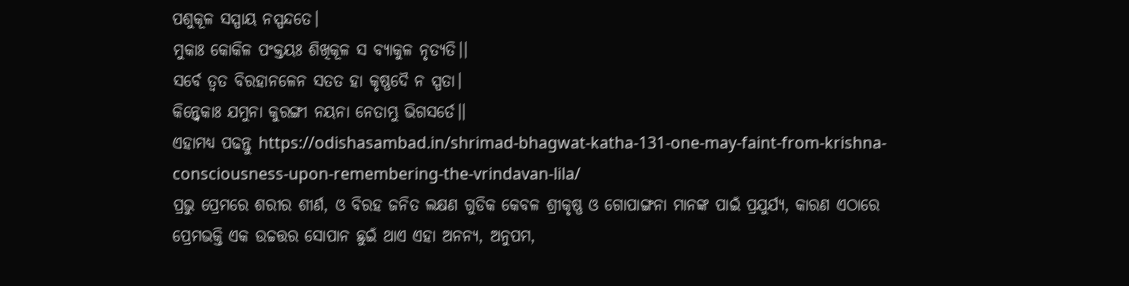ପଶୁକୂଳ ସସ୍ପାୟ ନସ୍ପନ୍ଦତେ।
ମୁକାଃ କୋକିଳ ପଂକ୍ତୟଃ ଶିଖିକୂଳ ସ ବ୍ୟାକୁଳ ନୃତ୍ୟତି।।
ସର୍ବେ ତ୍ୱତ ବିରହାନଳେନ ସତତ ହା କୃଷ୍ଣଦୈ ନ ସ୍ପତା।
କିନ୍ତ୍ୱେକାଃ ଯମୁନା କୁରଙ୍ଗୀ ନୟନା ନେତାମ୍ଭୁ ଭିଗସର୍ତେ।।
ଏହାମଧ୍ୟ ପଢନ୍ତୁ https://odishasambad.in/shrimad-bhagwat-katha-131-one-may-faint-from-krishna-consciousness-upon-remembering-the-vrindavan-lila/
ପ୍ରଭୁ ପ୍ରେମରେ ଶରୀର ଶୀର୍ଣ, ଓ ବିରହ ଜନିତ ଲକ୍ଷଣ ଗୁଡିକ କେବଳ ଶ୍ରୀକୃଷ୍ଣ ଓ ଗୋପାଙ୍ଗନା ମାନଙ୍କ ପାଇଁ ପ୍ରଯୁର୍ଯ୍ୟ, କାରଣ ଏଠାରେ ପ୍ରେମଭକ୍ତି ଏକ ଉଚ୍ଚତ୍ତର ସୋପାନ ଛୁଇଁ ଥାଏ ଏହା ଅନନ୍ୟ, ଅନୁପମ,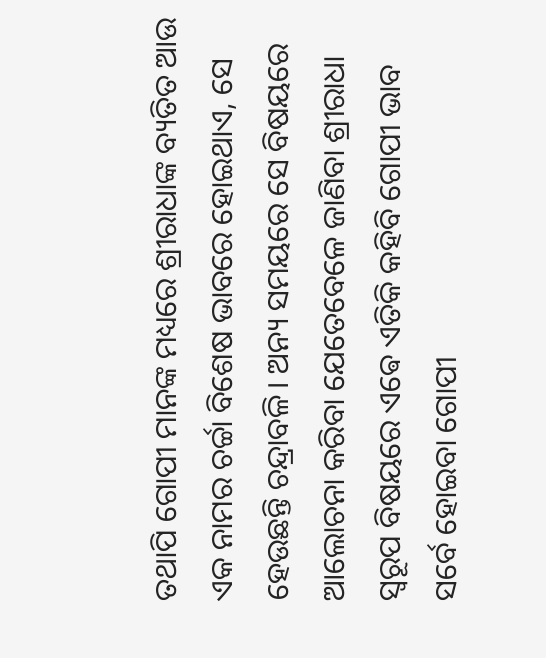ତଥାପି ଗୋପୀ ମାନଙ୍କ ମଧ୍ୟରେ ଶ୍ରୀରାଧାଙ୍କ ବ୍ୟତିତ ଆଉ ଏକ ନାମର ଚର୍ଚ୍ଚା ବିଶେଷ ଭାବରେ ହୋଇଥାଏ, ସେ ହେଉଛନ୍ତି ଚନ୍ଦ୍ରାବଳି। ଅନ୍ୟ ସମୟରେ ସେ ବିଷୟରେ ଆଲୋଚନା କରିବା ଯେତେବେଳେ ଜାଣିବା ଶ୍ରୀରାଧା ସ୍ୱରୂପ ବିଷୟରେ ଏଵେ ଏତିକି କହିବି ଗୋପୀ ଭାବ
ସର୍ବେ ହୋଇବା ଗୋପୀ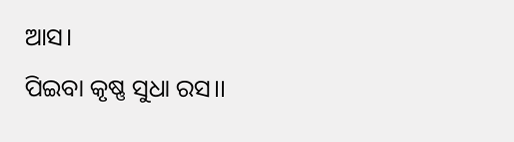ଆସ।
ପିଇବା କୃଷ୍ଣ ସୁଧା ରସ।।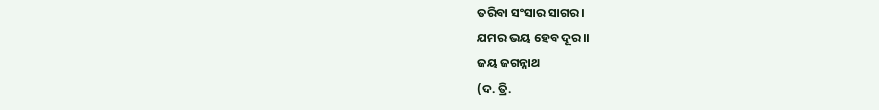ତରିବା ସଂସାର ସାଗର।
ଯମର ଭୟ ହେବ ଦୂର।।
ଜୟ ଜଗନ୍ନାଥ
(ଦ. ତ୍ରି.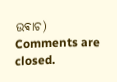ଉଵାଚ)
Comments are closed.